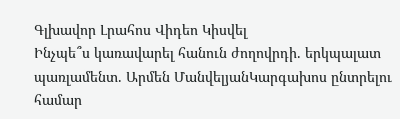Գլխավոր Լրահոս Վիդեո Կիսվել
Ինչպե՞ս կառավարել հանուն ժողովրդի. երկպալատ պառլամենտ. Արմեն ՄանվելյանԿարգախոս ընտրելու համար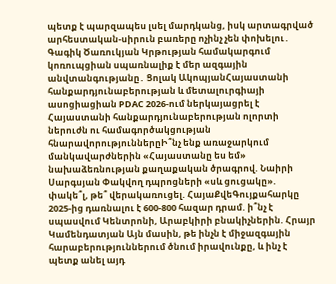պետք է պարզապես լսել մարդկանց, իսկ արտագրված արհեստական-սիրուն բառերը ոչինչ չեն փոխելու․ Գագիկ Ծառուկյան Կրթության համակարգում կոռուպցիան սպառնալիք է մեր ազգային անվտանգությանը․ Ցոլակ ԱկոպյանՀայաստանի հանքարդյունաբերության և մետալուրգիայի ասոցիացիան PDAC 2026-ում ներկայացրել է Հայաստանի հանքարդյունաբերության ոլորտի ներուժն ու համագործակցության հնարավորություններըԻ՞նչ ենք առաջարկում մանկավարժներին «Հայաստանը ես եմ» նախաձեռնության քաղաքական ծրագրով. Նաիրի Սարգսյան Փակվող դպրոցների «սև ցուցակը». փակե՞լ, թե՞ վերակառուցել. ՀայաՔվեԳույքահարկը 2025-ից դառնալու է 600-800 հազար դրամ. ի՞նչ է սպասվում Կենտրոնի, Արաբկիրի բնակիչներին. Հրայր Կամենդատյան Այն մասին, թե ինչն է միջազգային հարաբերություններում ծնում իրավունքը, և ինչ է պետք անել այդ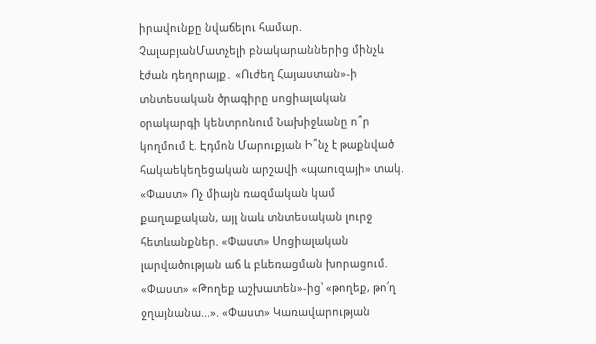իրավունքը նվաճելու համար. ՉալաբյանՄատչելի բնակարաններից մինչև էժան դեղորայք․ «Ուժեղ Հայաստան»-ի տնտեսական ծրագիրը սոցիալական օրակարգի կենտրոնում Նախիջևանը ո՞ր կողմում է. Էդմոն Մարուքյան Ի՞նչ է թաքնված հակաեկեղեցական արշավի «պաուզայի» տակ. «Փաստ» Ոչ միայն ռազմական կամ քաղաքական, այլ նաև տնտեսական լուրջ հետևանքներ. «Փաստ» Սոցիալական լարվածության աճ և բևեռացման խորացում. «Փաստ» «Թողեք աշխատեն»-ից՝ «թողեք, թո՛ղ ջղայնանա...». «Փաստ» Կառավարության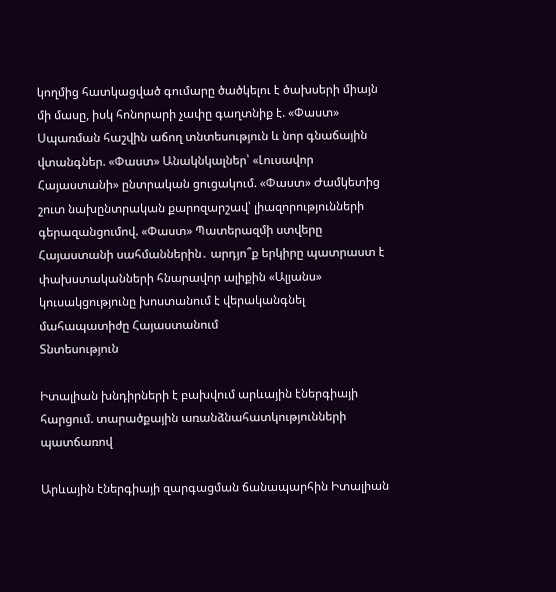կողմից հատկացված գումարը ծածկելու է ծախսերի միայն մի մասը, իսկ հոնորարի չափը գաղտնիք է. «Փաստ» Սպառման հաշվին աճող տնտեսություն և նոր գնաճային վտանգներ. «Փաստ» Անակնկալներ՝ «Լուսավոր Հայաստանի» ընտրական ցուցակում. «Փաստ» Ժամկետից շուտ նախընտրական քարոզարշավ՝ լիազորությունների գերազանցումով. «Փաստ» Պատերազմի ստվերը Հայաստանի սահմաններին․ արդյո՞ք երկիրը պատրաստ է փախստականների հնարավոր ալիքին «Ալյանս» կուսակցությունը խոստանում է վերականգնել մահապատիժը Հայաստանում
Տնտեսություն

Իտալիան խնդիրների է բախվում արևային էներգիայի հարցում. տարածքային առանձնահատկությունների պատճառով

Արևային էներգիայի զարգացման ճանապարհին Իտալիան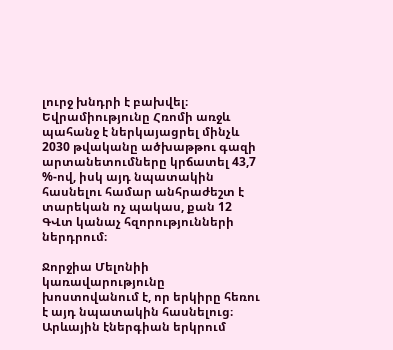լուրջ խնդրի է բախվել։ Եվրամիությունը Հռոմի առջև պահանջ է ներկայացրել մինչև 2030 թվականը ածխաթթու գազի արտանետումները կրճատել 43,7 %-ով, իսկ այդ նպատակին հասնելու համար անհրաժեշտ է տարեկան ոչ պակաս, քան 12 ԳՎտ կանաչ հզորությունների ներդրում։

Ջորջիա Մելոնիի կառավարությունը խոստովանում է, որ երկիրը հեռու է այդ նպատակին հասնելուց։ Արևային էներգիան երկրում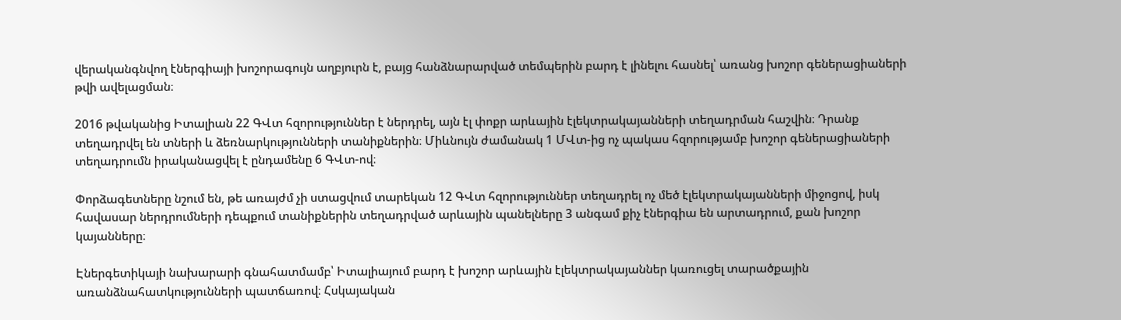վերականգնվող էներգիայի խոշորագույն աղբյուրն է, բայց հանձնարարված տեմպերին բարդ է լինելու հասնել՝ առանց խոշոր գեներացիաների թվի ավելացման։

2016 թվականից Իտալիան 22 ԳՎտ հզորություններ է ներդրել, այն էլ փոքր արևային էլեկտրակայանների տեղադրման հաշվին։ Դրանք տեղադրվել են տների և ձեռնարկությունների տանիքներին։ Միևնույն ժամանակ 1 ՄՎտ-ից ոչ պակաս հզորությամբ խոշոր գեներացիաների տեղադրումն իրականացվել է ընդամենը 6 ԳՎտ-ով։

Փորձագետները նշում են, թե առայժմ չի ստացվում տարեկան 12 ԳՎտ հզորություններ տեղադրել ոչ մեծ էլեկտրակայանների միջոցով, իսկ հավասար ներդրումների դեպքում տանիքներին տեղադրված արևային պանելները 3 անգամ քիչ էներգիա են արտադրում, քան խոշոր կայանները։

Էներգետիկայի նախարարի գնահատմամբ՝ Իտալիայում բարդ է խոշոր արևային էլեկտրակայաններ կառուցել տարածքային առանձնահատկությունների պատճառով։ Հսկայական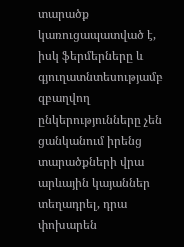տարածք կառուցապատված է, իսկ ֆերմերները և գյուղատնտեսությամբ զբաղվող ընկերությունները չեն ցանկանում իրենց տարածքների վրա արևային կայաններ տեղադրել, դրա փոխարեն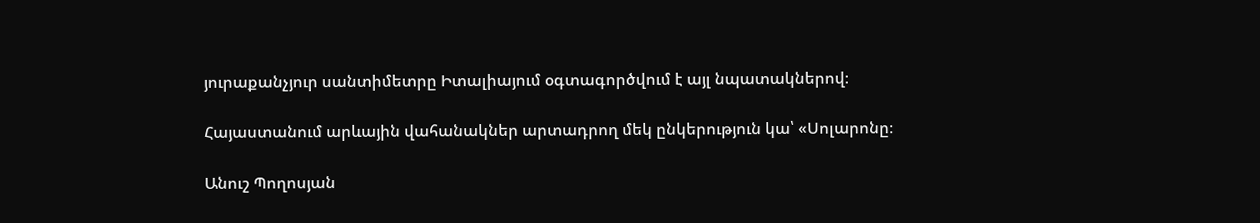յուրաքանչյուր սանտիմետրը Իտալիայում օգտագործվում է այլ նպատակներով։

Հայաստանում արևային վահանակներ արտադրող մեկ ընկերություն կա՝ «Սոլարոնը։

Անուշ Պողոսյան